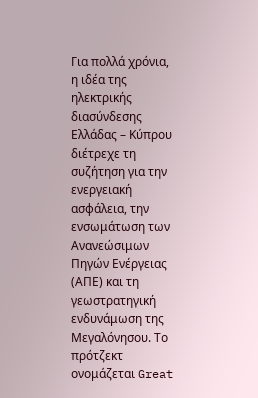Για πολλά χρόνια, η ιδέα της ηλεκτρικής διασύνδεσης Ελλάδας – Κύπρου διέτρεχε τη συζήτηση για την ενεργειακή ασφάλεια, την ενσωμάτωση των Ανανεώσιμων Πηγών Ενέργειας (ΑΠΕ) και τη γεωστρατηγική ενδυνάμωση της Μεγαλόνησου. Το πρότζεκτ ονομάζεται Great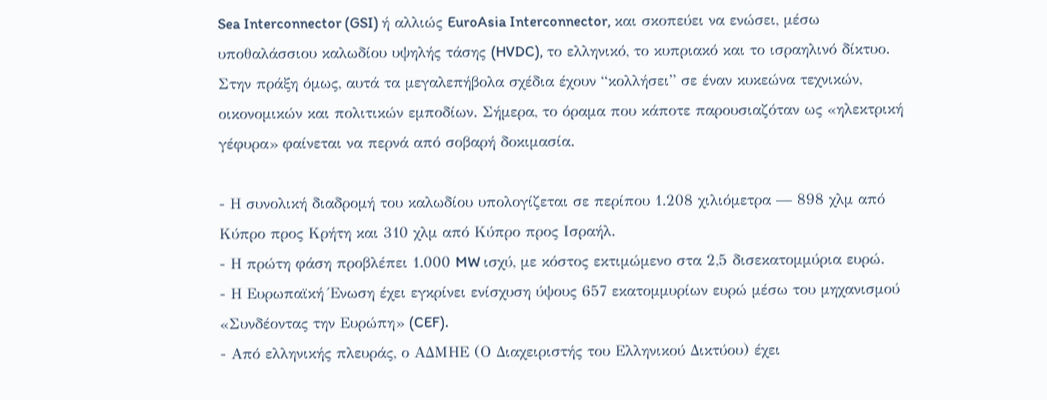Sea Interconnector (GSI) ή αλλιώς EuroAsia Interconnector, και σκοπεύει να ενώσει, μέσω υποθαλάσσιου καλωδίου υψηλής τάσης (HVDC), το ελληνικό, το κυπριακό και το ισραηλινό δίκτυο.
Στην πράξη όμως, αυτά τα μεγαλεπήβολα σχέδια έχουν “κολλήσει” σε έναν κυκεώνα τεχνικών, οικονομικών και πολιτικών εμποδίων. Σήμερα, το όραμα που κάποτε παρουσιαζόταν ως «ηλεκτρική γέφυρα» φαίνεται να περνά από σοβαρή δοκιμασία.

- Η συνολική διαδρομή του καλωδίου υπολογίζεται σε περίπου 1.208 χιλιόμετρα — 898 χλμ από Κύπρο προς Κρήτη και 310 χλμ από Κύπρο προς Ισραήλ.
- Η πρώτη φάση προβλέπει 1.000 MW ισχύ, με κόστος εκτιμώμενο στα 2,5 δισεκατομμύρια ευρώ.
- Η Ευρωπαϊκή Ένωση έχει εγκρίνει ενίσχυση ύψους 657 εκατομμυρίων ευρώ μέσω του μηχανισμού «Συνδέοντας την Ευρώπη» (CEF).
- Από ελληνικής πλευράς, ο ΑΔΜΗΕ (Ο Διαχειριστής του Ελληνικού Δικτύου) έχει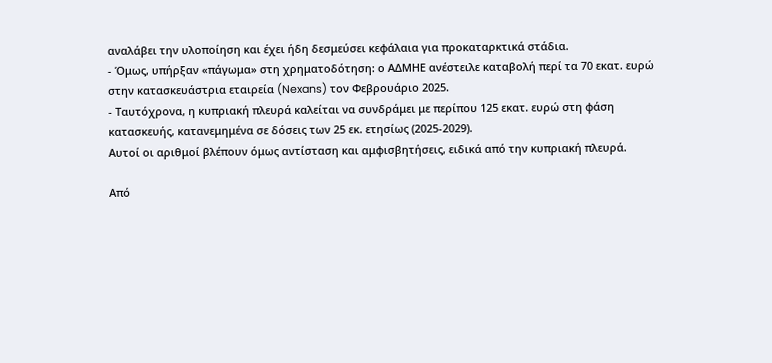αναλάβει την υλοποίηση και έχει ήδη δεσμεύσει κεφάλαια για προκαταρκτικά στάδια.
- Όμως, υπήρξαν «πάγωμα» στη χρηματοδότηση: ο ΑΔΜΗΕ ανέστειλε καταβολή περί τα 70 εκατ. ευρώ στην κατασκευάστρια εταιρεία (Nexans) τον Φεβρουάριο 2025.
- Ταυτόχρονα, η κυπριακή πλευρά καλείται να συνδράμει με περίπου 125 εκατ. ευρώ στη φάση κατασκευής, κατανεμημένα σε δόσεις των 25 εκ. ετησίως (2025-2029).
Αυτοί οι αριθμοί βλέπουν όμως αντίσταση και αμφισβητήσεις, ειδικά από την κυπριακή πλευρά.

Από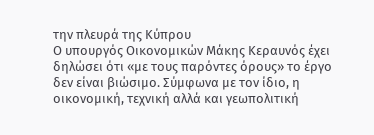την πλευρά της Κύπρου
Ο υπουργός Οικονομικών Μάκης Κεραυνός έχει δηλώσει ότι «με τους παρόντες όρους» το έργο δεν είναι βιώσιμο. Σύμφωνα με τον ίδιο, η οικονομική, τεχνική αλλά και γεωπολιτική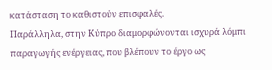κατάσταση το καθιστούν επισφαλές.
Παράλληλα, στην Κύπρο διαμορφώνονται ισχυρά λόμπι παραγωγής ενέργειας, που βλέπουν το έργο ως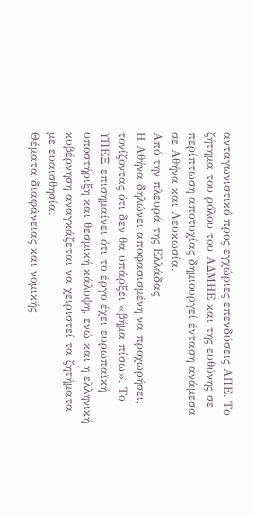ανταγωνιστικό προς εγχώριες επενδύσεις ΑΠΕ. Το ζήτημα του ρόλου του ΑΔΜΗΕ και της ευθύνης σε περίπτωση αποτυχίας δημιουργεί ένταση ανάμεσα σε Αθήνα και Λευκωσία.
Από την πλευρά της Ελλάδας
Η Αθήνα δηλώνει αποφασισμένη να προχωρήσει, τονίζοντας ότι δεν θα υπάρξει «βήμα πίσω». Το ΥΠΕΞ επισημαίνει ότι το έργο έχει ευρωπαϊκή υποστήριξη και θεσμική κάλυψη, ενώ και η ελληνική κυβέρνηση αναγκάζεται να χειριστεί τα ζητήματα με ευαισθησία.
Θέματα διαφάνειας και νομικής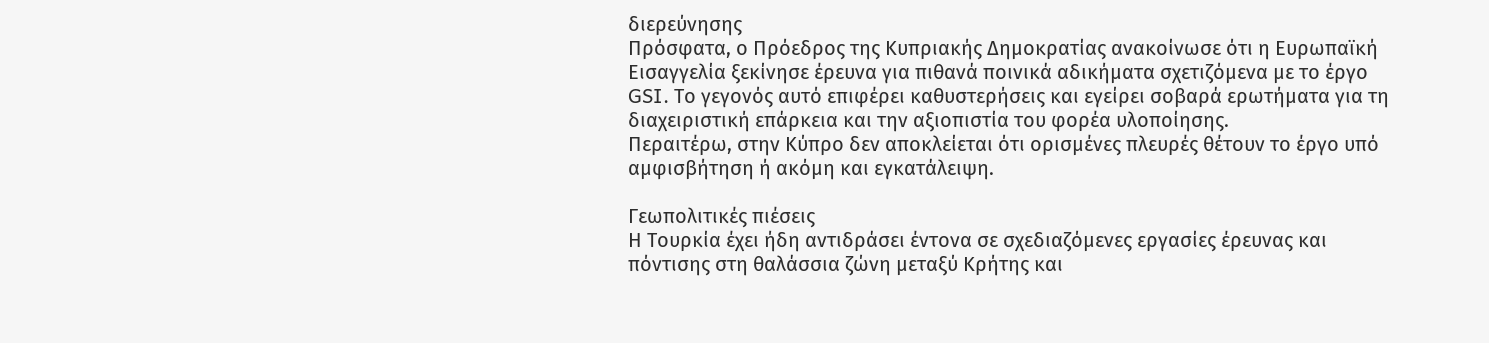διερεύνησης
Πρόσφατα, ο Πρόεδρος της Κυπριακής Δημοκρατίας ανακοίνωσε ότι η Ευρωπαϊκή Εισαγγελία ξεκίνησε έρευνα για πιθανά ποινικά αδικήματα σχετιζόμενα με το έργο GSI. Το γεγονός αυτό επιφέρει καθυστερήσεις και εγείρει σοβαρά ερωτήματα για τη διαχειριστική επάρκεια και την αξιοπιστία του φορέα υλοποίησης.
Περαιτέρω, στην Κύπρο δεν αποκλείεται ότι ορισμένες πλευρές θέτουν το έργο υπό αμφισβήτηση ή ακόμη και εγκατάλειψη.

Γεωπολιτικές πιέσεις
Η Τουρκία έχει ήδη αντιδράσει έντονα σε σχεδιαζόμενες εργασίες έρευνας και πόντισης στη θαλάσσια ζώνη μεταξύ Κρήτης και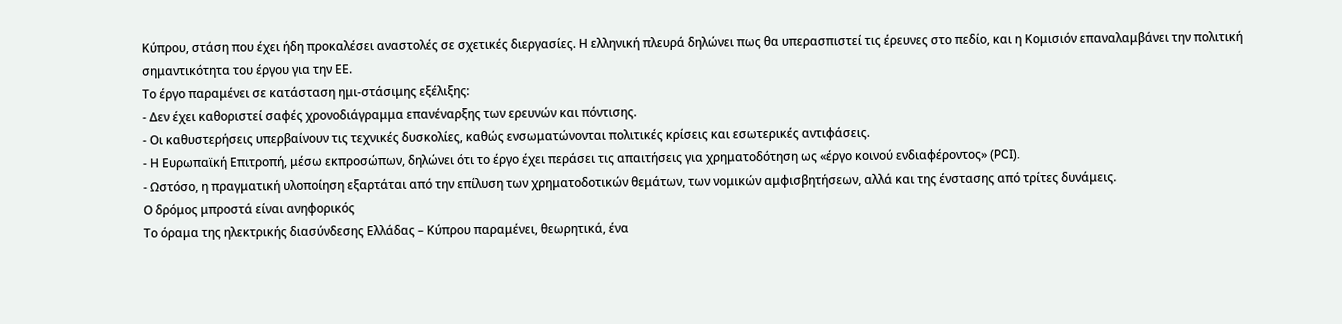Κύπρου, στάση που έχει ήδη προκαλέσει αναστολές σε σχετικές διεργασίες. Η ελληνική πλευρά δηλώνει πως θα υπερασπιστεί τις έρευνες στο πεδίο, και η Κομισιόν επαναλαμβάνει την πολιτική σημαντικότητα του έργου για την ΕΕ.
Το έργο παραμένει σε κατάσταση ημι-στάσιμης εξέλιξης:
- Δεν έχει καθοριστεί σαφές χρονοδιάγραμμα επανέναρξης των ερευνών και πόντισης.
- Οι καθυστερήσεις υπερβαίνουν τις τεχνικές δυσκολίες, καθώς ενσωματώνονται πολιτικές κρίσεις και εσωτερικές αντιφάσεις.
- Η Ευρωπαϊκή Επιτροπή, μέσω εκπροσώπων, δηλώνει ότι το έργο έχει περάσει τις απαιτήσεις για χρηματοδότηση ως «έργο κοινού ενδιαφέροντος» (PCI).
- Ωστόσο, η πραγματική υλοποίηση εξαρτάται από την επίλυση των χρηματοδοτικών θεμάτων, των νομικών αμφισβητήσεων, αλλά και της ένστασης από τρίτες δυνάμεις.
Ο δρόμος μπροστά είναι ανηφορικός
Το όραμα της ηλεκτρικής διασύνδεσης Ελλάδας – Κύπρου παραμένει, θεωρητικά, ένα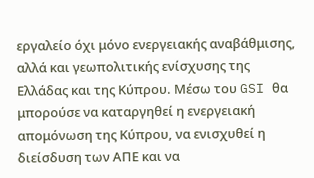εργαλείο όχι μόνο ενεργειακής αναβάθμισης, αλλά και γεωπολιτικής ενίσχυσης της Ελλάδας και της Κύπρου. Μέσω του GSI θα μπορούσε να καταργηθεί η ενεργειακή απομόνωση της Κύπρου, να ενισχυθεί η διείσδυση των ΑΠΕ και να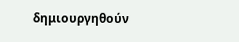δημιουργηθούν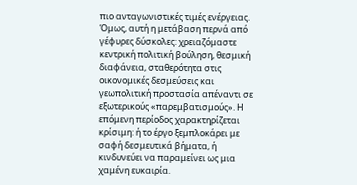πιο ανταγωνιστικές τιμές ενέργειας.
Όμως, αυτή η μετάβαση περνά από γέφυρες δύσκολες: χρειαζόμαστε κεντρική πολιτική βούληση, θεσμική διαφάνεια, σταθερότητα στις οικονομικές δεσμεύσεις και γεωπολιτική προστασία απέναντι σε εξωτερικούς «παρεμβατισμούς». Η επόμενη περίοδος χαρακτηρίζεται κρίσιμη: ή το έργο ξεμπλοκάρει με σαφή δεσμευτικά βήματα, ή κινδυνεύει να παραμείνει ως μια χαμένη ευκαιρία.